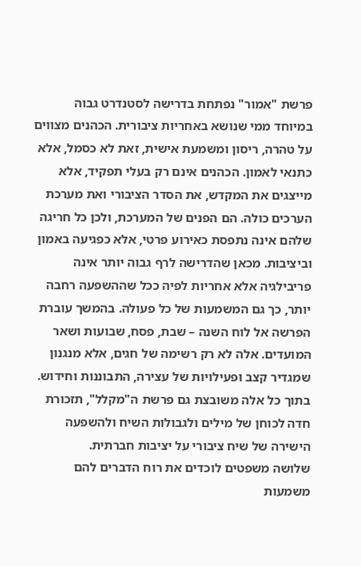פרשת "אמור" נפתחת בדרישה לסטנדרט גבוה במיוחד ממי שנושא באחריות ציבורית. הכהנים מצווים על טהרה, ריסון ומשמעת אישית, זאת לא כסמל, אלא כתנאי לאמון. הכהנים אינם רק בעלי תפקיד, אלא מייצגים את המקדש, את הסדר הציבורי ואת מערכת הערכים כולה. הם הפנים של המערכת, ולכן כל חריגה שלהם אינה נתפסת כאירוע פרטי, אלא כפגיעה באמון וביציבות. מכאן שהדרישה לרף גבוה יותר אינה פריבילגיה אלא אחריות לפיה ככל שההשפעה רחבה יותר, כך גם המשמעות של כל פעולה. בהמשך עוברת הפרשה אל לוח השנה – שבת, פסח, שבועות ושאר המועדים. אלה לא רק רשימה של חגים, אלא מנגנון שמגדיר קצב ופעילויות של עצירה, התבוננות וחידוש. בתוך כל אלה משובצת גם פרשת ה"מקלל", תזכורת חדה לכוחן של מילים ולגבולות השיח ולהשפעה הישירה של שיח ציבורי על יציבות חברתית.
שלושה משפטים לוכדים את רוח הדברים להם משמעות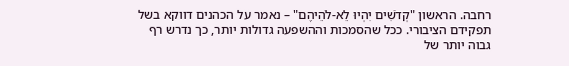רחבה. הראשון "קְדֹשִׁים יִהְיוּ לֵא-לֹהֵיהֶם" – נאמר על הכהנים דווקא בשל תפקידם הציבורי. ככל שהסמכות וההשפעה גדולות יותר, כך נדרש רף גבוה יותר של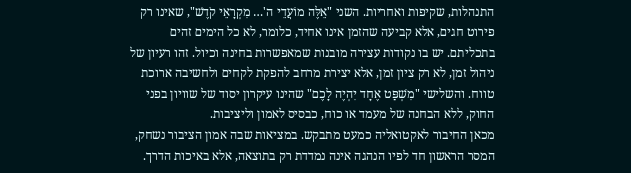התנהלות, שקיפות ואחריות. השני "אֵלֶּה מוֹעֲדֵי ה'… מִקְרָאֵי קֹדֶשׁ", שאינו רק פירוט חגים, אלא קביעה שהזמן אינו אחיד, כלומר, לא כל הימים זהים בתכליתם. יש בו נקודות עצירה מובנות שמאפשרות בחינה וכיול. זהו רעיון של ניהול זמן, לא רק ציון זמן, אלא יצירת מרחב להפקת לקחים ולחשיבה ארוכת טווח. והשלישי "מִשְׁפַּט אֶחָד יִהְיֶה לָכֶם" שהינו עיקרון יסוד של שוויון בפני החוק, ללא הבחנה של מעמד או כוח, כבסיס לאמון וליציבות.
מכאן החיבור לאקטואליה כמעט מתבקש. במציאות שבה אמון הציבור נשחק, המסר הראשון חד לפיו הנהגה אינה נמדדת רק בתוצאה, אלא באיכות הדרך.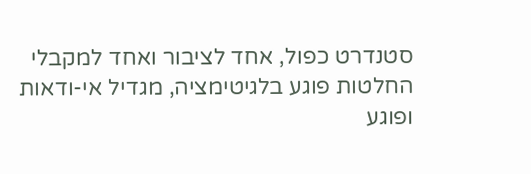סטנדרט כפול, אחד לציבור ואחד למקבלי החלטות פוגע בלגיטימציה, מגדיל אי-ודאות ופוגע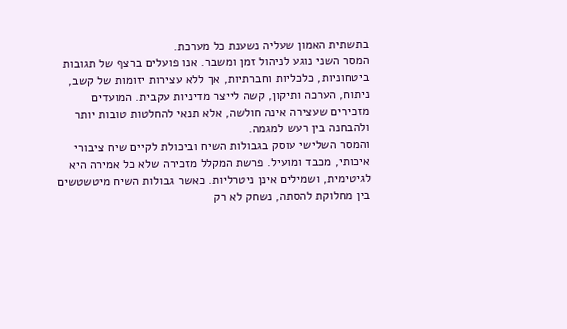בתשתית האמון שעליה נשענת כל מערכת.
המסר השני נוגע לניהול זמן ומשבר. אנו פועלים ברצף של תגובות ביטחוניות, כלכליות וחברתיות, אך ללא עצירות יזומות של קשב, ניתוח, הערכה ותיקון, קשה לייצר מדיניות עקבית. המועדים מזכירים שעצירה אינה חולשה, אלא תנאי להחלטות טובות יותר ולהבחנה בין רעש למגמה.
והמסר השלישי עוסק בגבולות השיח וביכולת לקיים שיח ציבורי איכותי, מכבד ומועיל. פרשת המקלל מזכירה שלא כל אמירה היא לגיטימית, ושמילים אינן ניטרליות. כאשר גבולות השיח מיטשטשים בין מחלוקת להסתה, נשחק לא רק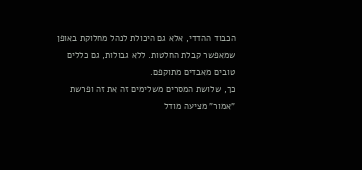הכבוד ההדדי, אלא גם היכולת לנהל מחלוקת באופן שמאפשר קבלת החלטות. ללא גבולות, גם כללים טובים מאבדים מתוקפם.
כך, שלושת המסרים משלימים זה את זה ופרשת "אמור" מציעה מודל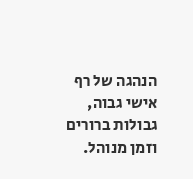הנהגה של רף אישי גבוה, גבולות ברורים וזמן מנוהל.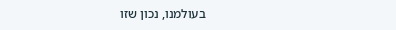בעולמנו, נכון שזו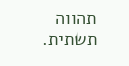תהווה תשתית.